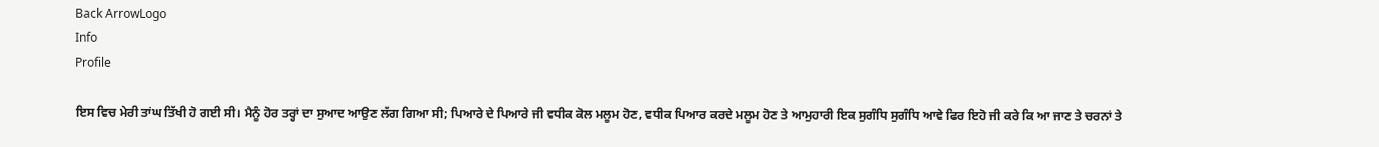Back ArrowLogo
Info
Profile

ਇਸ ਵਿਚ ਮੇਰੀ ਤਾਂਘ ਤਿੱਖੀ ਹੋ ਗਈ ਸੀ। ਮੈਨੂੰ ਹੋਰ ਤਰ੍ਹਾਂ ਦਾ ਸੁਆਦ ਆਉਣ ਲੱਗ ਗਿਆ ਸੀ; ਪਿਆਰੇ ਦੇ ਪਿਆਰੇ ਜੀ ਵਧੀਕ ਕੋਲ ਮਲੂਮ ਹੋਣ, ਵਧੀਕ ਪਿਆਰ ਕਰਦੇ ਮਲੂਮ ਹੋਣ ਤੇ ਆਮੁਹਾਰੀ ਇਕ ਸੁਗੰਧਿ ਸੁਗੰਧਿ ਆਵੇ ਫਿਰ ਇਹੋ ਜੀ ਕਰੇ ਕਿ ਆ ਜਾਣ ਤੇ ਚਰਨਾਂ ਤੇ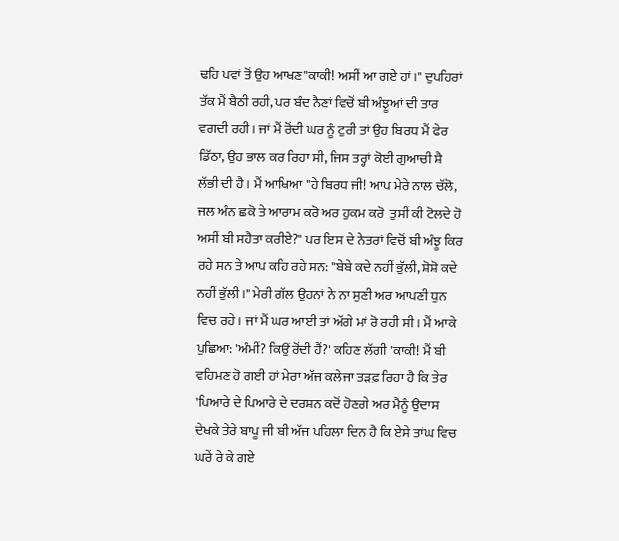ਢਹਿ ਪਵਾਂ ਤੋਂ ਉਹ ਆਖਣ"ਕਾਕੀ! ਅਸੀਂ ਆ ਗਏ ਹਾਂ।" ਦੁਪਹਿਰਾਂ ਤੱਕ ਮੈਂ ਬੈਠੀ ਰਹੀ, ਪਰ ਬੰਦ ਨੈਣਾਂ ਵਿਚੋਂ ਬੀ ਅੰਝੂਆਂ ਦੀ ਤਾਰ ਵਗਦੀ ਰਹੀ। ਜਾਂ ਮੈਂ ਰੋਂਦੀ ਘਰ ਨੂੰ ਟੁਰੀ ਤਾਂ ਉਹ ਬਿਰਧ ਮੈਂ ਫੇਰ ਡਿੱਠਾ, ਉਹ ਭਾਲ ਕਰ ਰਿਹਾ ਸੀ, ਜਿਸ ਤਰ੍ਹਾਂ ਕੋਈ ਗੁਆਚੀ ਸ਼ੈ ਲੱਭੀ ਦੀ ਹੈ। ਮੈਂ ਆਖਿਆ "ਹੇ ਬਿਰਧ ਜੀ! ਆਪ ਮੇਰੇ ਨਾਲ ਚੱਲੋ, ਜਲ ਅੰਨ ਛਕੋ ਤੇ ਆਰਾਮ ਕਰੋ ਅਰ ਹੁਕਮ ਕਰੋ  ਤੁਸੀਂ ਕੀ ਟੋਲਦੇ ਹੋ ਅਸੀਂ ਬੀ ਸਹੈਤਾ ਕਰੀਏ?" ਪਰ ਇਸ ਦੇ ਨੇਤਰਾਂ ਵਿਚੋਂ ਬੀ ਅੰਝੂ ਕਿਰ ਰਹੇ ਸਨ ਤੇ ਆਪ ਕਹਿ ਰਹੇ ਸਨ: "ਬੇਬੇ ਕਦੇ ਨਹੀਂ ਭੁੱਲੀ, ਸ਼ੋਸ਼ੋ ਕਦੇ ਨਹੀਂ ਭੁੱਲੀ।" ਮੇਰੀ ਗੱਲ ਉਹਨਾਂ ਨੇ ਨਾ ਸੁਣੀ ਅਰ ਆਪਣੀ ਧੁਨ ਵਿਚ ਰਹੇ। ਜਾਂ ਮੈਂ ਘਰ ਆਈ ਤਾਂ ਅੱਗੇ ਮਾਂ ਰੋ ਰਹੀ ਸੀ। ਮੈਂ ਆਕੇ ਪੁਛਿਆ: 'ਅੰਮੀਂ? ਕਿਉਂ ਰੋਂਦੀ ਹੈਂ?' ਕਹਿਣ ਲੱਗੀ 'ਕਾਕੀ! ਮੈਂ ਬੀ ਵਹਿਮਣ ਹੋ ਗਈ ਹਾਂ ਮੇਰਾ ਅੱਜ ਕਲੇਜਾ ਤੜਫ਼ ਰਿਹਾ ਹੈ ਕਿ ਤੇਰ 'ਪਿਆਰੇ ਦੇ ਪਿਆਰੇ ਦੇ ਦਰਸ਼ਨ ਕਦੋਂ ਹੋਣਗੇ ਅਰ ਮੈਨੂੰ ਉਦਾਸ ਦੇਖਕੇ ਤੇਰੇ ਬਾਪੂ ਜੀ ਬੀ ਅੱਜ ਪਹਿਲਾ ਦਿਨ ਹੈ ਕਿ ਏਸੇ ਤਾਂਘ ਵਿਚ ਘਰੇਂ ਰੇ ਕੇ ਗਏ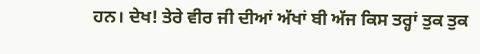ਹਨ। ਦੇਖ! ਤੇਰੇ ਵੀਰ ਜੀ ਦੀਆਂ ਅੱਖਾਂ ਬੀ ਅੱਜ ਕਿਸ ਤਰ੍ਹਾਂ ਤੁਕ ਤੁਕ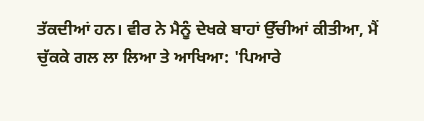ਤੱਕਦੀਆਂ ਹਨ। ਵੀਰ ਨੇ ਮੈਨੂੰ ਦੇਖਕੇ ਬਾਹਾਂ ਉੱਚੀਆਂ ਕੀਤੀਆ, ਮੈਂ ਚੁੱਕਕੇ ਗਲ ਲਾ ਲਿਆ ਤੇ ਆਖਿਆ: 'ਪਿਆਰੇ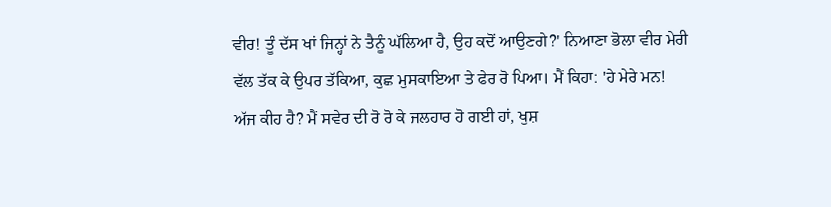ਵੀਰ! ਤੂੰ ਦੱਸ ਖਾਂ ਜਿਨ੍ਹਾਂ ਨੇ ਤੈਨੂੰ ਘੱਲਿਆ ਹੈ, ਉਹ ਕਦੋਂ ਆਉਣਗੇ?' ਨਿਆਣਾ ਭੋਲਾ ਵੀਰ ਮੇਰੀ ਵੱਲ ਤੱਕ ਕੇ ਉਪਰ ਤੱਕਿਆ, ਕੁਛ ਮੁਸਕਾਇਆ ਤੇ ਫੇਰ ਰੋ ਪਿਆ। ਮੈਂ ਕਿਹਾ: 'ਹੇ ਮੇਰੇ ਮਨ! ਅੱਜ ਕੀਹ ਹੈ? ਮੈਂ ਸਵੇਰ ਦੀ ਰੋ ਰੋ ਕੇ ਜਲਹਾਰ ਹੋ ਗਈ ਹਾਂ, ਖੁਸ਼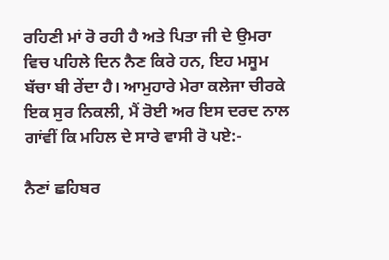ਰਹਿਣੀ ਮਾਂ ਰੋ ਰਹੀ ਹੈ ਅਤੇ ਪਿਤਾ ਜੀ ਦੇ ਉਮਰਾ ਵਿਚ ਪਹਿਲੇ ਦਿਨ ਨੈਣ ਕਿਰੇ ਹਨ, ਇਹ ਮਸੂਮ ਬੱਚਾ ਬੀ ਰੇਂਦਾ ਹੈ। ਆਮੁਹਾਰੇ ਮੇਰਾ ਕਲੇਜਾ ਚੀਰਕੇ ਇਕ ਸੁਰ ਨਿਕਲੀ, ਮੈਂ ਰੋਈ ਅਰ ਇਸ ਦਰਦ ਨਾਲ ਗਾਂਵੀਂ ਕਿ ਮਹਿਲ ਦੇ ਸਾਰੇ ਵਾਸੀ ਰੋ ਪਏ:-

ਨੈਣਾਂ ਛਹਿਬਰ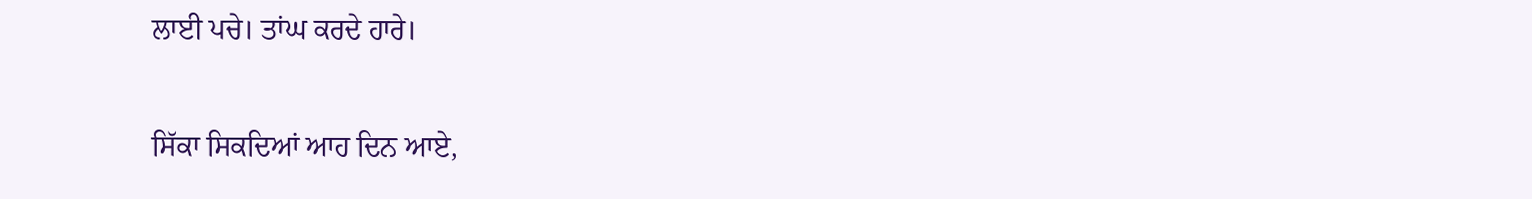ਲਾਈ ਪਚੇ। ਤਾਂਘ ਕਰਦੇ ਹਾਰੇ।

ਸਿੱਕਾ ਸਿਕਦਿਆਂ ਆਹ ਦਿਨ ਆਏ,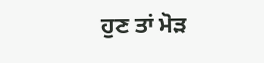ਹੁਣ ਤਾਂ ਮੋੜ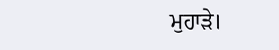ਮੁਹਾੜੇ।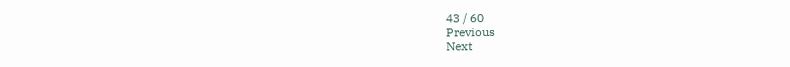43 / 60
Previous
Next